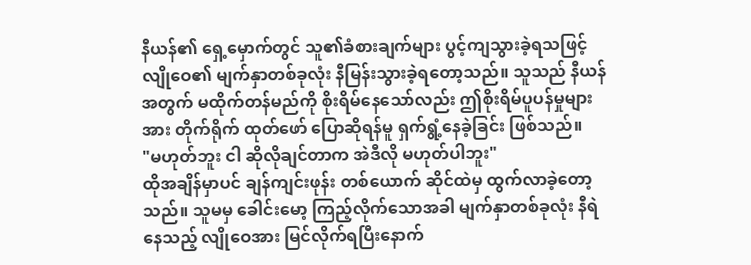နီယန်၏ ရှေ့မှောက်တွင် သူ၏ခံစားချက်များ ပွင့်ကျသွားခဲ့ရသဖြင့် လျိုဝေ၏ မျက်နှာတစ်ခုလုံး နီမြန်းသွားခဲ့ရတော့သည်။ သူသည် နီယန်အတွက် မထိုက်တန်မည်ကို စိုးရိမ်နေသော်လည်း ဤစိုးရိမ်ပူပန်မှုများအား တိုက်ရိုက် ထုတ်ဖော် ပြောဆိုရန်မူ ရှက်ရွံ့နေခဲ့ခြင်း ဖြစ်သည်။
"မဟုတ်ဘူး ငါ ဆိုလိုချင်တာက အဲဒီလို မဟုတ်ပါဘူး"
ထိုအချိန်မှာပင် ချန်ကျင်းဖုန်း တစ်ယောက် ဆိုင်ထဲမှ ထွက်လာခဲ့တော့သည်။ သူမမှ ခေါင်းမော့ ကြည့်လိုက်သောအခါ မျက်နှာတစ်ခုလုံး နီရဲနေသည့် လျိုဝေအား မြင်လိုက်ရပြီးနောက်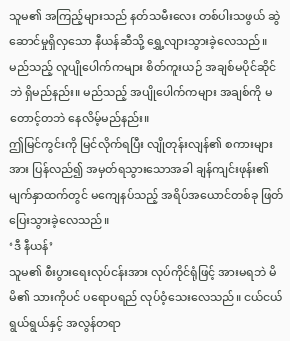သူမ၏ အကြည့်များသည် နတ်သမီးလေး တစ်ပါးသဖွယ် ဆွဲဆောင်မှုရှိလှသော နီယန်ဆီသို့ ရွှေ့လျားသွားခဲ့လေသည်။
မည်သည့် လူပျိုပေါက်ကများ စိတ်ကူးယဉ် အချစ်မပိုင်ဆိုင်ဘဲ ရှိမည်နည်း။ မည်သည့် အပျိုပေါက်ကများ အချစ်ကို မတောင့်တဘဲ နေလိမ့်မည်နည်း။
ဤမြင်ကွင်းကို မြင်လိုက်ရပြီး လျိုတုန်းလျန်၏ စကားများအား ပြန်လည်၍ အမှတ်ရသွားသောအခါ ချန်ကျင်းဖုန်း၏ မျက်နှာထက်တွင် မကျေနပ်သည့် အရိပ်အယောင်တစ်ခု ဖြတ်ပြေးသွားခဲ့လေသည်။
‘ဒီ နီယန်’
သူမ၏ စီးပွားရေးလုပ်ငန်းအား လုပ်ကိုင်ရုံဖြင့် အားမရဘဲ မိမိ၏ သားကိုပင် ပရောပရည် လုပ်ဝံ့သေးလေသည်။ ငယ်ငယ်ရွယ်ရွယ်နှင့် အလွန်တရာ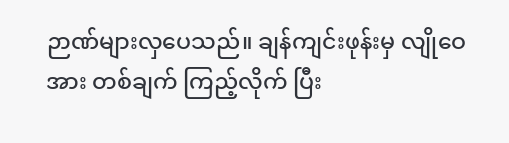ဉာဏ်များလှပေသည်။ ချန်ကျင်းဖုန်းမှ လျိုဝေအား တစ်ချက် ကြည့်လိုက် ပြီး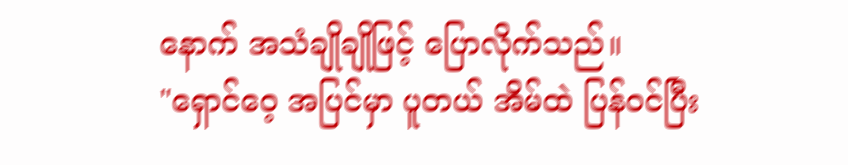နောက် အသံချိုချိုဖြင့် ပြောလိုက်သည်။
"ရှောင်ဝေ့ အပြင်မှာ ပူတယ် အိမ်ထဲ ပြန်ဝင်ပြီး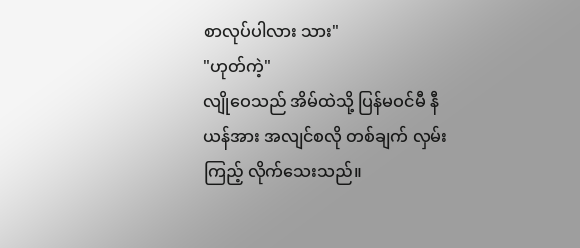စာလုပ်ပါလား သား"
"ဟုတ်ကဲ့"
လျိုဝေသည် အိမ်ထဲသို့ ပြန်မဝင်မီ နီယန်အား အလျင်စလို တစ်ချက် လှမ်းကြည့် လိုက်သေးသည်။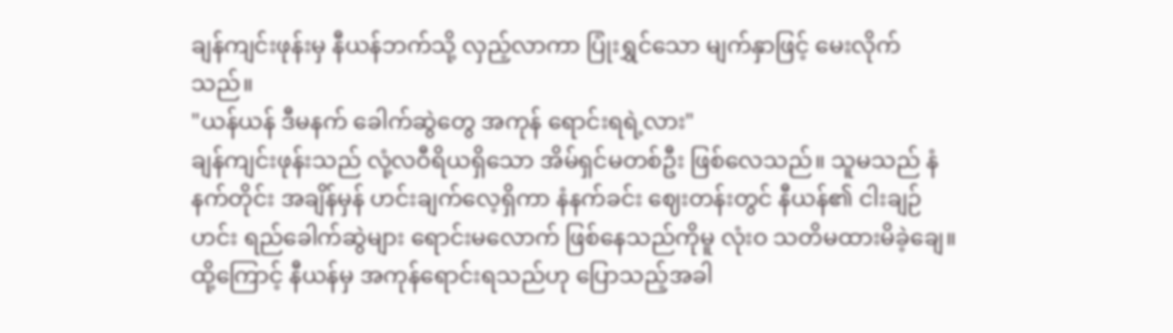ချန်ကျင်းဖုန်းမှ နီယန်ဘက်သို့ လှည့်လာကာ ပြုံးရွှင်သော မျက်နှာဖြင့် မေးလိုက်သည်။
"ယန်ယန် ဒီမနက် ခေါက်ဆွဲတွေ အကုန် ရောင်းရရဲ့လား"
ချန်ကျင်းဖုန်းသည် လုံ့လဝီရိယရှိသော အိမ်ရှင်မတစ်ဦး ဖြစ်လေသည်။ သူမသည် နံနက်တိုင်း အချိန်မှန် ဟင်းချက်လေ့ရှိကာ နံနက်ခင်း ဈေးတန်းတွင် နီယန်၏ ငါးချဉ်ဟင်း ရည်ခေါက်ဆွဲများ ရောင်းမလောက် ဖြစ်နေသည်ကိုမူ လုံးဝ သတိမထားမိခဲ့ချေ။
ထို့ကြောင့် နီယန်မှ အကုန်ရောင်းရသည်ဟု ပြောသည့်အခါ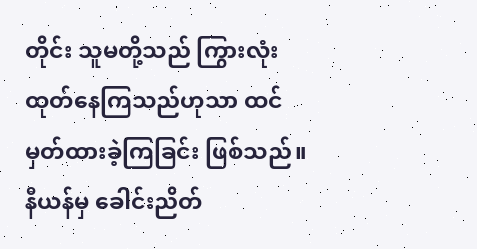တိုင်း သူမတို့သည် ကြွားလုံး ထုတ်နေကြသည်ဟုသာ ထင်မှတ်ထားခဲ့ကြခြင်း ဖြစ်သည်။ နီယန်မှ ခေါင်းညိတ်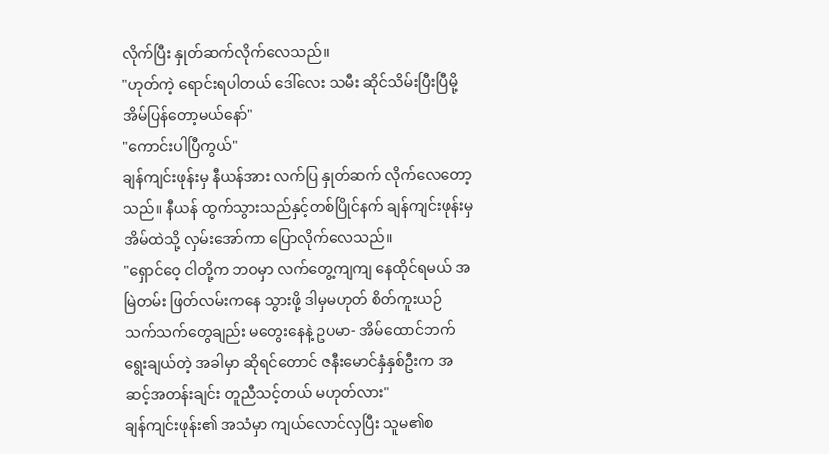လိုက်ပြီး နှုတ်ဆက်လိုက်လေသည်။
"ဟုတ်ကဲ့ ရောင်းရပါတယ် ဒေါ်လေး သမီး ဆိုင်သိမ်းပြီးပြီမို့ အိမ်ပြန်တော့မယ်နော်"
"ကောင်းပါပြီကွယ်"
ချန်ကျင်းဖုန်းမှ နီယန်အား လက်ပြ နှုတ်ဆက် လိုက်လေတော့သည်။ နီယန် ထွက်သွားသည်နှင့်တစ်ပြိုင်နက် ချန်ကျင်းဖုန်းမှ အိမ်ထဲသို့ လှမ်းအော်ကာ ပြောလိုက်လေသည်။
"ရှောင်ဝေ့ ငါတို့က ဘဝမှာ လက်တွေ့ကျကျ နေထိုင်ရမယ် အမြဲတမ်း ဖြတ်လမ်းကနေ သွားဖို့ ဒါမှမဟုတ် စိတ်ကူးယဉ် သက်သက်တွေချည်း မတွေးနေနဲ့ ဥပမာ- အိမ်ထောင်ဘက် ရွေးချယ်တဲ့ အခါမှာ ဆိုရင်တောင် ဇနီးမောင်နှံနှစ်ဦးက အဆင့်အတန်းချင်း တူညီသင့်တယ် မဟုတ်လား"
ချန်ကျင်းဖုန်း၏ အသံမှာ ကျယ်လောင်လှပြီး သူမ၏စ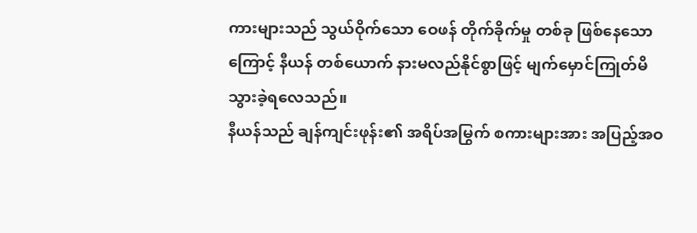ကားများသည် သွယ်ဝိုက်သော ဝေဖန် တိုက်ခိုက်မှု တစ်ခု ဖြစ်နေသောကြောင့် နီယန် တစ်ယောက် နားမလည်နိုင်စွာဖြင့် မျက်မှောင်ကြုတ်မိသွားခဲ့ရလေသည်။
နီယန်သည် ချန်ကျင်းဖုန်း၏ အရိပ်အမြွက် စကားများအား အပြည့်အဝ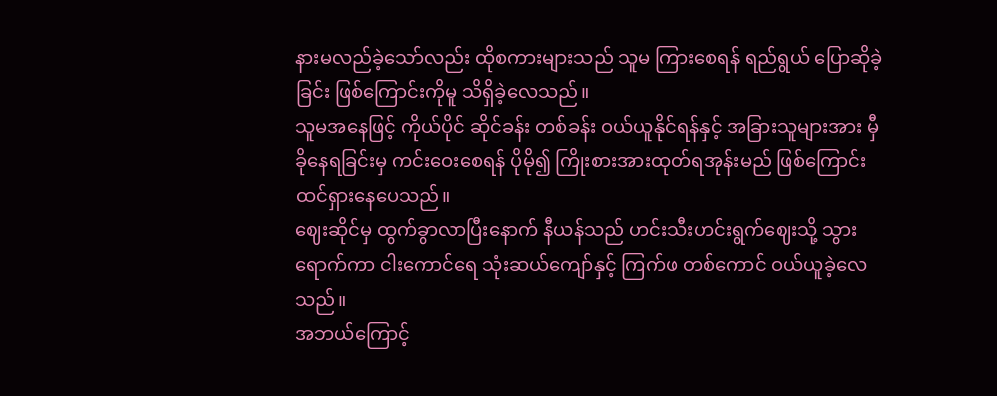နားမလည်ခဲ့သော်လည်း ထိုစကားများသည် သူမ ကြားစေရန် ရည်ရွယ် ပြောဆိုခဲ့ခြင်း ဖြစ်ကြောင်းကိုမူ သိရှိခဲ့လေသည်။
သူမအနေဖြင့် ကိုယ်ပိုင် ဆိုင်ခန်း တစ်ခန်း ဝယ်ယူနိုင်ရန်နှင့် အခြားသူများအား မှီခိုနေရခြင်းမှ ကင်းဝေးစေရန် ပိုမို၍ ကြိုးစားအားထုတ်ရအုန်းမည် ဖြစ်ကြောင်း ထင်ရှားနေပေသည်။
ဈေးဆိုင်မှ ထွက်ခွာလာပြီးနောက် နီယန်သည် ဟင်းသီးဟင်းရွက်ဈေးသို့ သွားရောက်ကာ ငါးကောင်ရေ သုံးဆယ်ကျော်နှင့် ကြက်ဖ တစ်ကောင် ဝယ်ယူခဲ့လေသည်။
အဘယ်ကြောင့်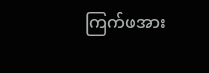ကြက်ဖအား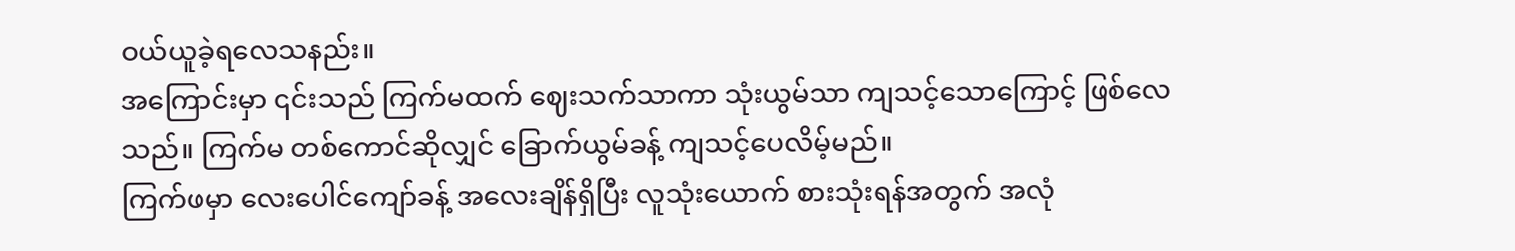ဝယ်ယူခဲ့ရလေသနည်း။
အကြောင်းမှာ ၎င်းသည် ကြက်မထက် ဈေးသက်သာကာ သုံးယွမ်သာ ကျသင့်သောကြောင့် ဖြစ်လေသည်။ ကြက်မ တစ်ကောင်ဆိုလျှင် ခြောက်ယွမ်ခန့် ကျသင့်ပေလိမ့်မည်။
ကြက်ဖမှာ လေးပေါင်ကျော်ခန့် အလေးချိန်ရှိပြီး လူသုံးယောက် စားသုံးရန်အတွက် အလုံ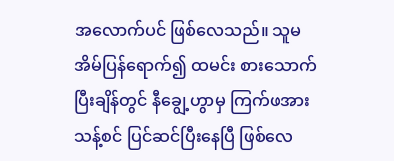အလောက်ပင် ဖြစ်လေသည်။ သူမ အိမ်ပြန်ရောက်၍ ထမင်း စားသောက် ပြီးချိန်တွင် နီချွေ့ဟွာမှ ကြက်ဖအား သန့်စင် ပြင်ဆင်ပြီးနေပြီ ဖြစ်လေ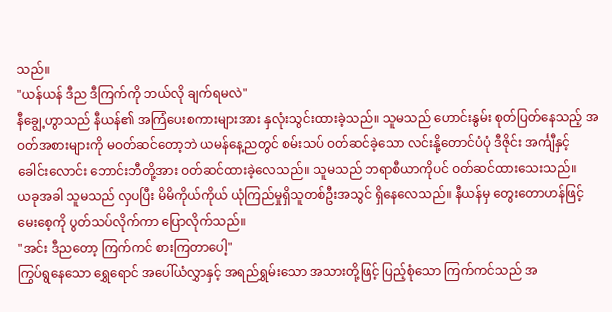သည်။
"ယန်ယန် ဒီည ဒီကြက်ကို ဘယ်လို ချက်ရမလဲ"
နီချွေ့ဟွာသည် နီယန်၏ အကြံပေးစကားများအား နှလုံးသွင်းထားခဲ့သည်။ သူမသည် ဟောင်းနွမ်း စုတ်ပြတ်နေသည့် အဝတ်အစားများကို မဝတ်ဆင်တော့ဘဲ ယမန်နေ့ညတွင် စမ်းသပ် ဝတ်ဆင်ခဲ့သော လင်းနို့တောင်ပံပုံ ဒီဇိုင်း အင်္ကျီနှင့် ခေါင်းလောင်း ဘောင်းဘီတို့အား ဝတ်ဆင်ထားခဲ့လေသည်။ သူမသည် ဘရာစီယာကိုပင် ဝတ်ဆင်ထားသေးသည်။
ယခုအခါ သူမသည် လှပပြီး မိမိကိုယ်ကိုယ် ယုံကြည်မှုရှိသူတစ်ဦးအသွင် ရှိနေလေသည်။ နီယန်မှ တွေးတောဟန်ဖြင့် မေးစေ့ကို ပွတ်သပ်လိုက်ကာ ပြောလိုက်သည်။
"အင်း ဒီညတော့ ကြက်ကင် စားကြတာပေါ့"
ကြွပ်ရွနေသော ရွှေရောင် အပေါ်ယံလွှာနှင့် အရည်ရွှမ်းသော အသားတို့ဖြင့် ပြည့်စုံသော ကြက်ကင်သည် အ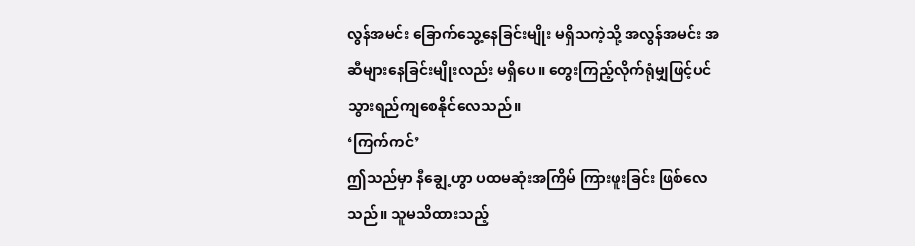လွန်အမင်း ခြောက်သွေ့နေခြင်းမျိုး မရှိသကဲ့သို့ အလွန်အမင်း အဆီများနေခြင်းမျိုးလည်း မရှိပေ။ တွေးကြည့်လိုက်ရုံမျှဖြင့်ပင် သွားရည်ကျစေနိုင်လေသည်။
‘ကြက်ကင်’
ဤသည်မှာ နီချွေ့ဟွာ ပထမဆုံးအကြိမ် ကြားဖူးခြင်း ဖြစ်လေသည်။ သူမသိထားသည့်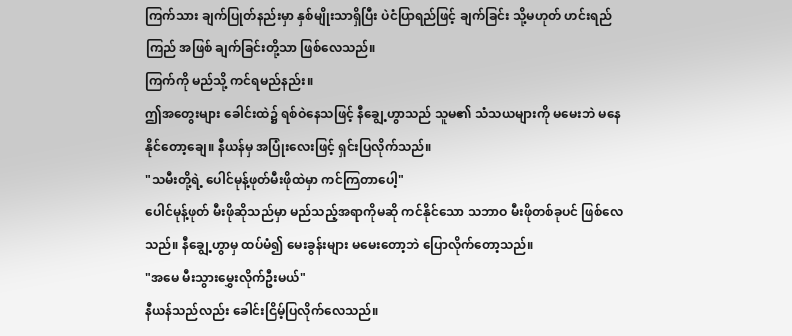ကြက်သား ချက်ပြုတ်နည်းမှာ နှစ်မျိုးသာရှိပြီး ပဲငံပြာရည်ဖြင့် ချက်ခြင်း သို့မဟုတ် ဟင်းရည်ကြည် အဖြစ် ချက်ခြင်းတို့သာ ဖြစ်လေသည်။
ကြက်ကို မည်သို့ ကင်ရမည်နည်း။
ဤအတွေးများ ခေါင်းထဲ၌ ရစ်ဝဲနေသဖြင့် နီချွေ့ဟွာသည် သူမ၏ သံသယများကို မမေးဘဲ မနေနိုင်တော့ချေ။ နီယန်မှ အပြုံးလေးဖြင့် ရှင်းပြလိုက်သည်။
"သမီးတို့ရဲ့ ပေါင်မုန့်ဖုတ်မီးဖိုထဲမှာ ကင်ကြတာပေါ့"
ပေါင်မုန့်ဖုတ် မီးဖိုဆိုသည်မှာ မည်သည့်အရာကိုမဆို ကင်နိုင်သော သဘာဝ မီးဖိုတစ်ခုပင် ဖြစ်လေသည်။ နီချွေ့ဟွာမှ ထပ်မံ၍ မေးခွန်းများ မမေးတော့ဘဲ ပြောလိုက်တော့သည်။
"အမေ မီးသွားမွှေးလိုက်ဦးမယ်"
နီယန်သည်လည်း ခေါင်းငြိမ့်ပြလိုက်လေသည်။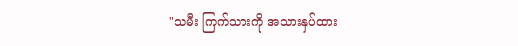"သမီး ကြက်သားကို အသားနှပ်ထား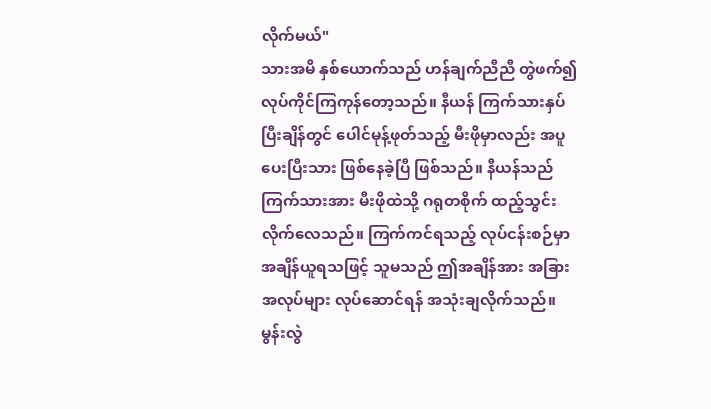လိုက်မယ်"
သားအမိ နှစ်ယောက်သည် ဟန်ချက်ညီညီ တွဲဖက်၍ လုပ်ကိုင်ကြကုန်တော့သည်။ နီယန် ကြက်သားနှပ် ပြီးချိန်တွင် ပေါင်မုန့်ဖုတ်သည့် မီးဖိုမှာလည်း အပူပေးပြီးသား ဖြစ်နေခဲ့ပြီ ဖြစ်သည်။ နီယန်သည် ကြက်သားအား မီးဖိုထဲသို့ ဂရုတစိုက် ထည့်သွင်းလိုက်လေသည်။ ကြက်ကင်ရသည့် လုပ်ငန်းစဉ်မှာ အချိန်ယူရသဖြင့် သူမသည် ဤအချိန်အား အခြားအလုပ်များ လုပ်ဆောင်ရန် အသုံးချလိုက်သည်။
မွန်းလွဲ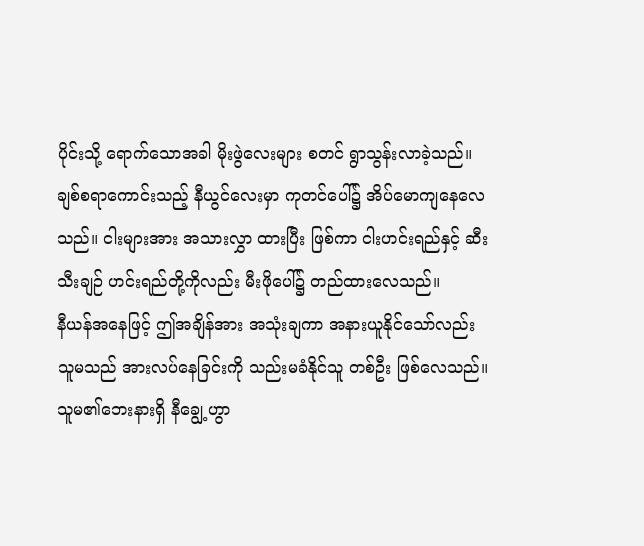ပိုင်းသို့ ရောက်သောအခါ မိုးဖွဲလေးများ စတင် ရွာသွန်းလာခဲ့သည်။ ချစ်စရာကောင်းသည့် နီယွင်လေးမှာ ကုတင်ပေါ်၌ အိပ်မောကျနေလေသည်။ ငါးများအား အသားလွှာ ထားပြီး ဖြစ်ကာ ငါးဟင်းရည်နှင့် ဆီးသီးချဉ် ဟင်းရည်တို့ကိုလည်း မီးဖိုပေါ်၌ တည်ထားလေသည်။
နီယန်အနေဖြင့် ဤအချိန်အား အသုံးချကာ အနားယူနိုင်သော်လည်း သူမသည် အားလပ်နေခြင်းကို သည်းမခံနိုင်သူ တစ်ဦး ဖြစ်လေသည်။ သူမ၏ဘေးနားရှိ နီချွေ့ဟွာ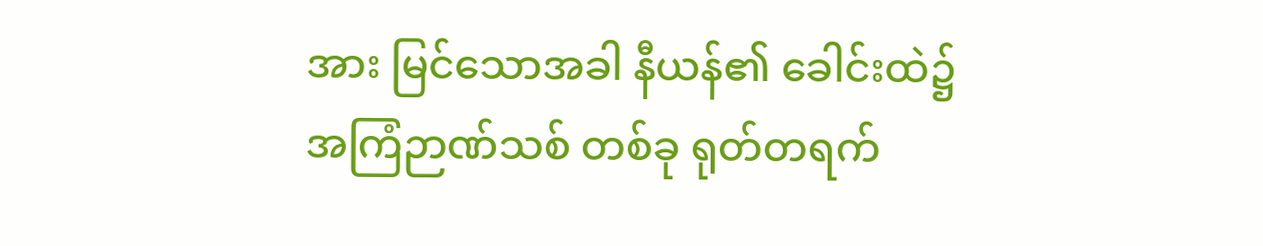အား မြင်သောအခါ နီယန်၏ ခေါင်းထဲ၌ အကြံဉာဏ်သစ် တစ်ခု ရုတ်တရက်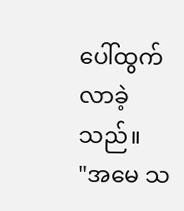ပေါ်ထွက်လာခဲ့သည်။
"အမေ သ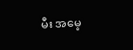မီး အမေ့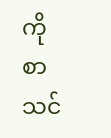ကို စာသင်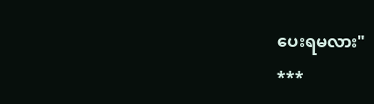ပေးရမလား"
***